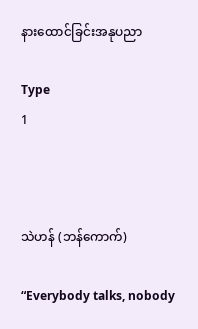နားထောင်ခြင်းအနုပညာ

Type
1



သဲဟန် (ဘန်ကောက်)

“Everybody talks, nobody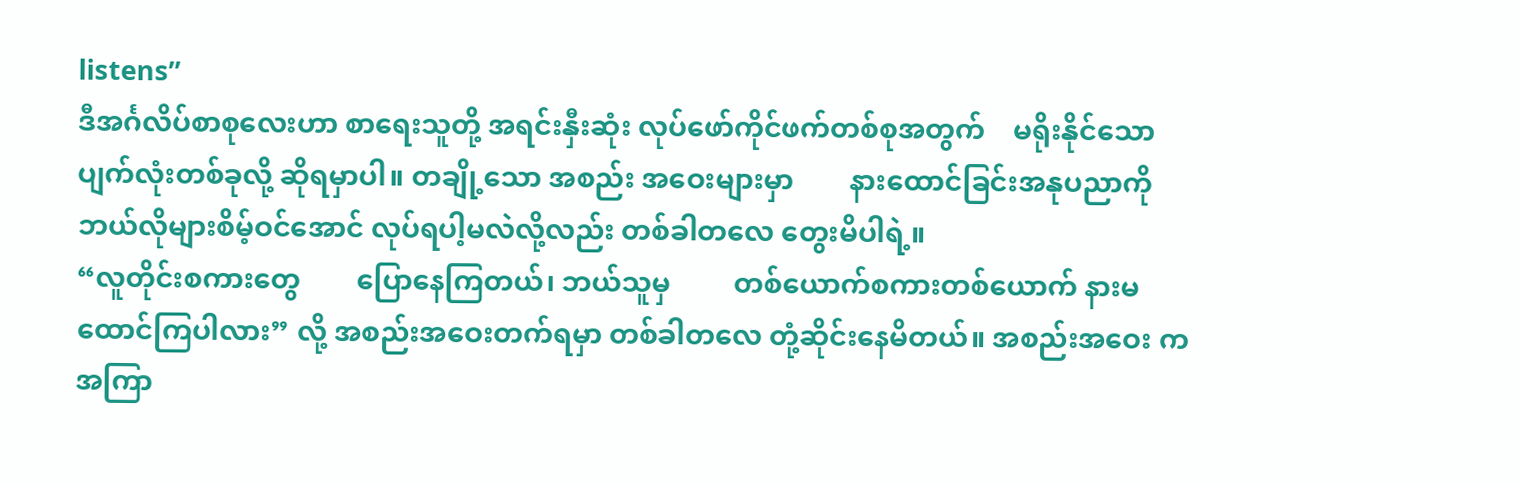listens”
ဒီအင်္ဂလိပ်စာစုလေးဟာ စာရေးသူတို့ အရင်းနှီးဆုံး လုပ်ဖော်ကိုင်ဖက်တစ်စုအတွက်    မရိုးနိုင်သော ပျက်လုံးတစ်ခုလို့ ဆိုရမှာပါ။ တချို့သော အစည်း အဝေးများမှာ        နားထောင်ခြင်းအနုပညာကို ဘယ်လိုများစိမ့်ဝင်အောင် လုပ်ရပါ့မလဲလို့လည်း တစ်ခါတလေ တွေးမိပါရဲ့။
“လူတိုင်းစကားတွေ        ပြောနေကြတယ်၊ ဘယ်သူမှ         တစ်ယောက်စကားတစ်ယောက် နားမထောင်ကြပါလား” လို့ အစည်းအဝေးတက်ရမှာ တစ်ခါတလေ တုံ့ဆိုင်းနေမိတယ်။ အစည်းအဝေး က အကြာ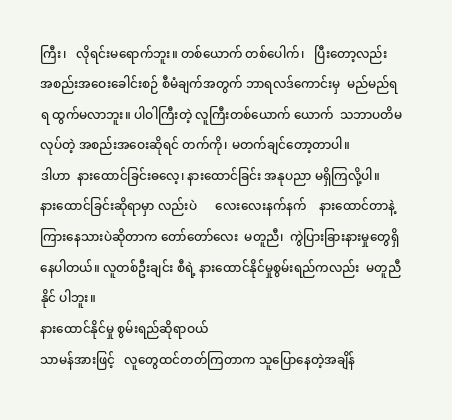ကြီး၊   လိုရင်းမရောက်ဘူး။ တစ်ယောက် တစ်ပေါက်၊   ပြီးတော့လည်း  အစည်းအဝေးခေါင်းစဉ် စီမံချက်အတွက် ဘာရလဒ်ကောင်းမှ  မည်မည်ရရ ထွက်မလာဘူး။ ပါဝါကြီးတဲ့ လူကြီးတစ်ယောက် ယောက်  သဘာပတိမလုပ်တဲ့ အစည်းအဝေးဆိုရင် တက်ကို၊ မတက်ချင်တော့တာပါ။
ဒါဟာ  နားထောင်ခြင်းဓလေ့၊ နားထောင်ခြင်း အနုပညာ မရှိကြလို့ပါ။   နားထောင်ခြင်းဆိုရာမှာ လည်းပဲ      လေးလေးနက်နက်    နားထောင်တာနဲ့ ကြားနေသားပဲဆိုတာက တော်တော်လေး  မတူညီ၊  ကွဲပြားခြားနားမှုတွေရှိနေပါတယ်။ လူတစ်ဦးချင်း စီရဲ့ နားထောင်နိုင်မှုစွမ်းရည်ကလည်း  မတူညီနိုင် ပါဘူး။
နားထောင်နိုင်မှု စွမ်းရည်ဆိုရာဝယ်
သာမန်အားဖြင့်   လူတွေထင်တတ်ကြတာက သူပြောနေတဲ့အချိန်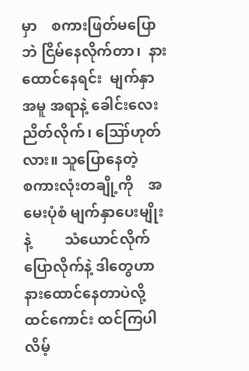မှာ    စကားဖြတ်မပြောဘဲ ငြိမ်နေလိုက်တာ၊  နားထောင်နေရင်း  မျက်နှာအမူ အရာနဲ့ ခေါင်းလေးညိတ်လိုက်၊ ဪဟုတ်လား။ သူပြောနေတဲ့       စကားလုံးတချို့ကို    အမေးပုံစံ မျက်နှာပေးမျိုးနဲ့         သံယောင်လိုက်ပြောလိုက်နဲ့ ဒါတွေဟာ    နားထောင်နေတာပဲလို့    ထင်ကောင်း ထင်ကြပါလိမ့်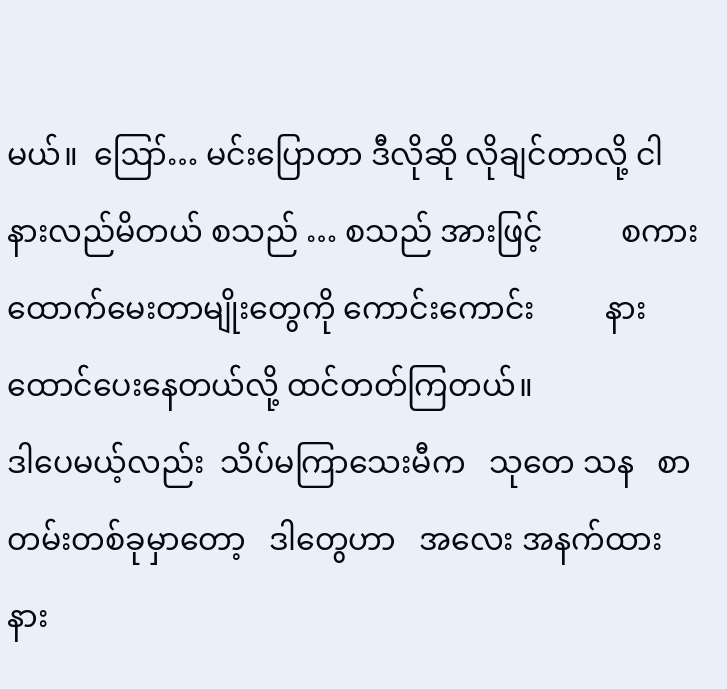မယ်။  ‌‌‌ဪ… မင်းပြောတာ ဒီလိုဆို လိုချင်တာလို့ ငါနားလည်မိတယ် စသည် … စသည် အားဖြင့်          စကားထောက်မေးတာမျိုးတွေကို ကောင်းကောင်း         နားထောင်ပေးနေတယ်လို့ ထင်တတ်ကြတယ်။
ဒါပေမယ့်လည်း  သိပ်မကြာသေးမီက   သုတေ သန   စာတမ်းတစ်ခုမှာတော့   ဒါတွေဟာ   အလေး အနက်ထား နား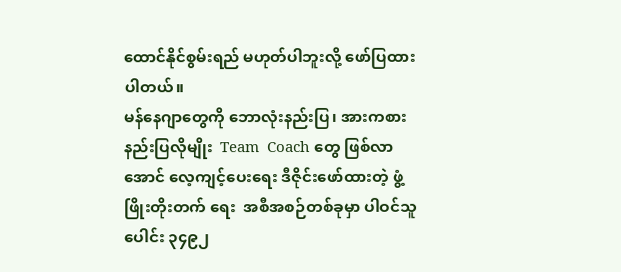ထောင်နိုင်စွမ်းရည် မဟုတ်ပါဘူးလို့ ဖော်ပြထားပါတယ်။
မန်နေဂျာတွေကို ဘောလုံးနည်းပြ၊ အားကစား နည်းပြလိုမျိုး  Team  Coach တွေ ဖြစ်လာအောင် လေ့ကျင့်ပေးရေး ဒီဇိုင်းဖော်ထားတဲ့ ဖွံ့ဖြိုးတိုးတက် ရေး  အစီအစဉ်တစ်ခုမှာ ပါဝင်သူပေါင်း ၃၄၉၂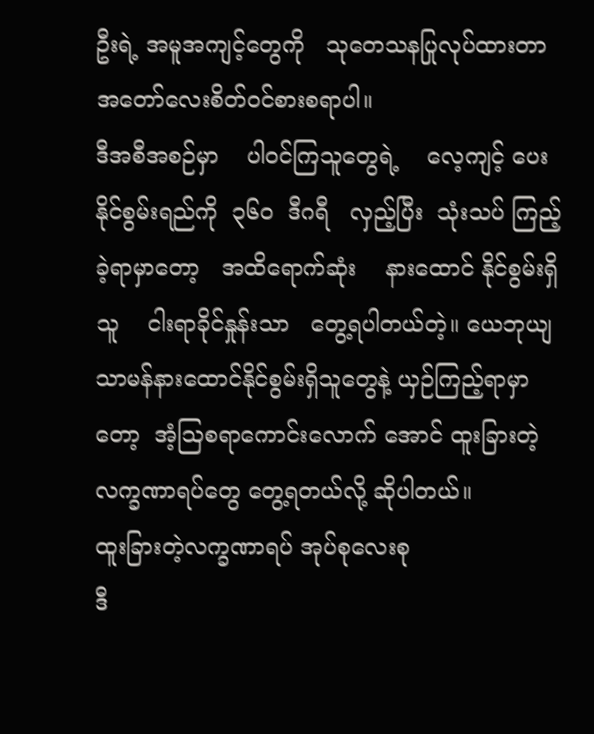ဦးရဲ့ အမူအကျင့်တွေကို   သုတေသနပြုလုပ်ထားတာ အတော်လေးစိတ်ဝင်စားစရာပါ။
ဒီအစီအစဉ်မှာ    ပါဝင်ကြသူတွေရဲ့    လေ့ကျင့် ပေးနိုင်စွမ်းရည်ကို  ၃၆၀  ဒီဂရီ   လှည့်ပြီး  သုံးသပ် ကြည့်ခဲ့ရာမှာတော့   အထိရောက်ဆုံး    နားထောင် နိုင်စွမ်းရှိသူ    ငါးရာခိုင်နှုန်းသာ   တွေ့ရပါတယ်တဲ့။ ယေဘုယျ    သာမန်နားထောင်နိုင်စွမ်းရှိသူတွေနဲ့ ယှဉ်ကြည့်ရာမှာတော့  အံ့ဩစရာကောင်းလောက် အောင် ထူးခြားတဲ့လက္ခဏာရပ်တွေ တွေ့ရတယ်လို့ ဆိုပါတယ်။
ထူးခြားတဲ့လက္ခဏာရပ် အုပ်စုလေးစု
ဒီ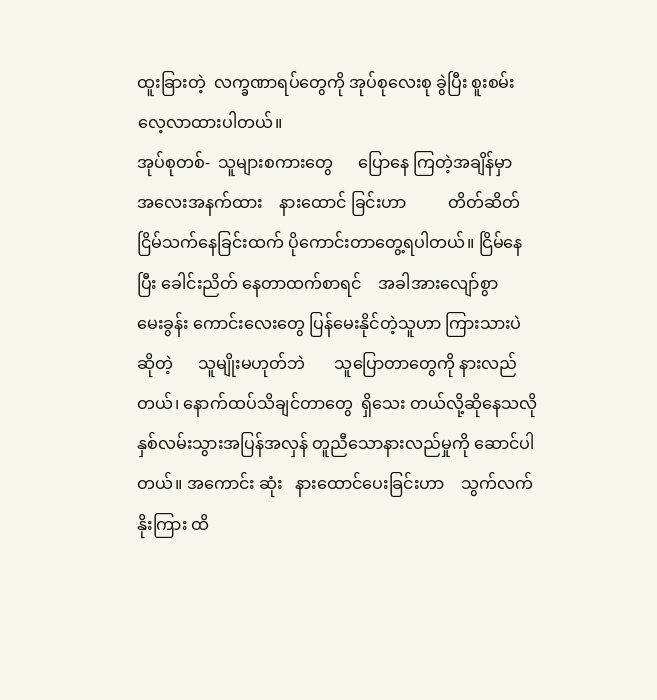ထူးခြားတဲ့  လက္ခဏာရပ်တွေကို အုပ်စုလေးစု ခွဲပြီး စူးစမ်းလေ့လာထားပါတယ်။
အုပ်စုတစ်-  သူများစကားတွေ      ပြောနေ ကြတဲ့အချိန်မှာ    အလေးအနက်ထား    နားထောင် ခြင်းဟာ          တိတ်ဆိတ်ငြိမ်သက်နေခြင်းထက် ပိုကောင်းတာတွေ့ရပါတယ်။ ငြိမ်နေပြီး ခေါင်းညိတ် နေတာထက်စာရင်    အခါအားလျော်စွာ    မေးခွန်း ကောင်းလေးတွေ ပြန်မေးနိုင်တဲ့သူဟာ ကြားသားပဲ ဆိုတဲ့      သူမျိုးမဟုတ်ဘဲ       သူပြောတာတွေကို နားလည်တယ်၊ နောက်ထပ်သိချင်တာတွေ  ရှိသေး တယ်လို့ဆိုနေသလို    နှစ်လမ်းသွားအပြန်အလှန် တူညီသောနားလည်မှုကို ဆောင်ပါတယ်။ အကောင်း ဆုံး   နားထောင်ပေးခြင်းဟာ    သွက်လက်နိုးကြား ထိ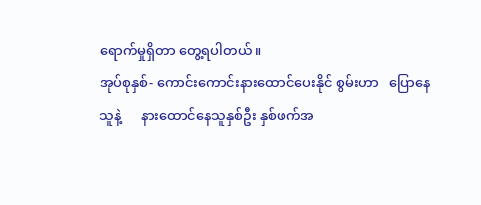ရောက်မှုရှိတာ တွေ့ရပါတယ်။
အုပ်စုနှစ်- ကောင်းကောင်းနားထောင်ပေးနိုင် စွမ်းဟာ   ပြောနေသူနဲ့      နားထောင်နေသူနှစ်ဦး နှစ်ဖက်အ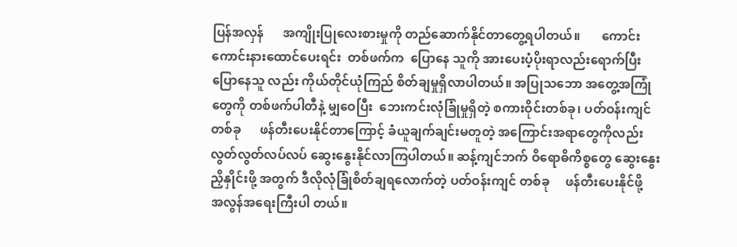ပြန်အလှန်      အကျိုးပြုလေးစားမှုကို တည်ဆောက်နိုင်တာတွေ့ရပါတယ်။       ကောင်း ကောင်းနားထောင်ပေးရင်း  တစ်ဖက်က  ပြောနေ သူကို အားပေးပံ့ပိုးရာလည်းရောက်ပြီး ပြောနေသူ လည်း ကိုယ်တိုင်ယုံကြည် စိတ်ချမှုရှိလာပါတယ်။ အပြုသဘော အတွေ့အကြုံတွေကို တစ်ဖက်ပါတီနဲ့ မျှဝေပြီး  ဘေးကင်းလုံခြုံမှုရှိတဲ့ စကားဝိုင်းတစ်ခု၊ ပတ်ဝန်းကျင်တစ်ခု      ဖန်တီးပေးနိုင်တာကြောင့် ခံယူချက်ချင်းမတူတဲ့ အကြောင်းအရာတွေကိုလည်း လွတ်လွတ်လပ်လပ် ဆွေးနွေးနိုင်လာကြပါတယ်။ ဆန့်ကျင်ဘက် ဝိရောဓိကိစ္စတွေ ဆွေးနွေးညှိနှိုင်းဖို့ အတွက် ဒီလိုလုံခြုံစိတ်ချရလောက်တဲ့ ပတ်ဝန်းကျင် တစ်ခု     ဖန်တီးပေးနိုင်ဖို့       အလွန်အရေးကြီးပါ တယ်။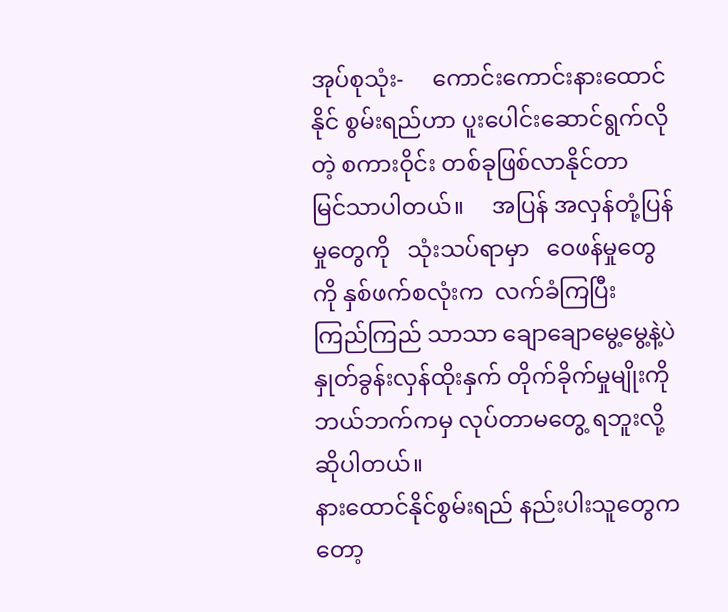အုပ်စုသုံး-     ကောင်းကောင်းနားထောင်နိုင် စွမ်းရည်ဟာ ပူးပေါင်းဆောင်ရွက်လိုတဲ့ စကားဝိုင်း တစ်ခုဖြစ်လာနိုင်တာ      မြင်သာပါတယ်။     အပြန် အလှန်တုံ့ပြန်မှုတွေကို   သုံးသပ်ရာမှာ   ဝေဖန်မှုတွေ ကို နှစ်ဖက်စလုံးက  လက်ခံကြပြီး   ကြည်ကြည် သာသာ ချောချောမွေ့မွေ့နဲ့ပဲ        နှုတ်ခွန်းလှန်ထိုးနှက် တိုက်ခိုက်မှုမျိုးကို ဘယ်ဘက်ကမှ လုပ်တာမတွေ့ ရဘူးလို့ ဆိုပါတယ်။
နားထောင်နိုင်စွမ်းရည် နည်းပါးသူတွေကတော့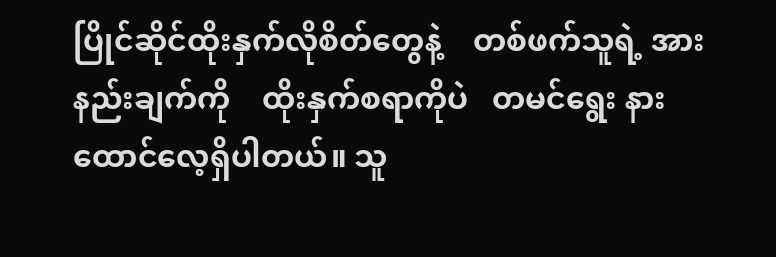ပြိုင်ဆိုင်ထိုးနှက်လိုစိတ်တွေနဲ့    တစ်ဖက်သူရဲ့ အားနည်းချက်ကို    ထိုးနှက်စရာကိုပဲ   တမင်ရွေး နားထောင်လေ့ရှိပါတယ်။ သူ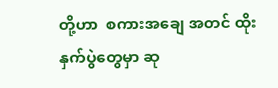တို့ဟာ  စကားအချေ အတင် ထိုးနှက်ပွဲတွေမှာ ဆု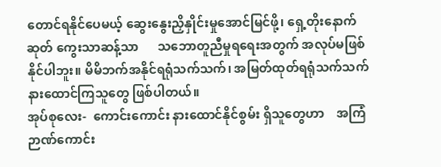တောင်ရနိုင်ပေမယ့် ဆွေးနွေးညှိနှိုင်းမှုအောင်မြင်ဖို့၊ ရှေ့တိုးနောက်ဆုတ် ကွေးသာဆန့်သာ      သဘောတူညီမှုရရေးအတွက် အလုပ်မဖြစ်နိုင်ပါဘူး။ မိမိဘက်အနိုင်ရရုံသက်သက်၊ အမြတ်ထုတ်ရရုံသက်သက် နားထောင်ကြသူတွေ ဖြစ်ပါတယ်။
အုပ်စုလေး-  ကောင်းကောင်း နားထောင်နိုင်စွမ်း ရှိသူတွေဟာ    အကြံဉာဏ်ကောင်း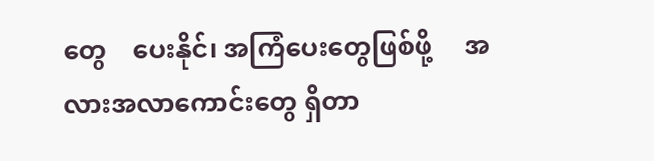တွေ    ပေးနိုင်၊ အကြံပေးတွေဖြစ်ဖို့     အလားအလာကောင်းတွေ ရှိတာ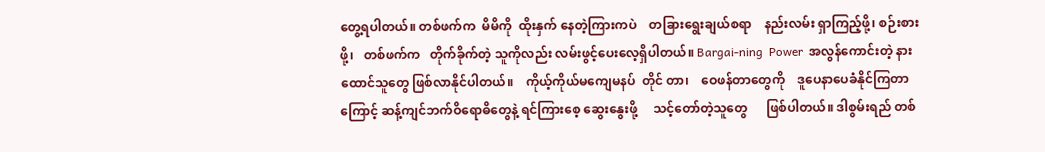တွေ့ရပါတယ်။ တစ်ဖက်က  မိမိကို  ထိုးနှက် နေတဲ့ကြားကပဲ    တခြားရွေးချယ်စရာ    နည်းလမ်း ရှာကြည့်ဖို့၊ စဉ်းစားဖို့၊   တစ်ဖက်က   တိုက်ခိုက်တဲ့ သူကိုလည်း လမ်းဖွင့်ပေးလေ့ရှိပါတယ်။ Bargai-ning  Power  အလွန်ကောင်းတဲ့ နားထောင်သူတွေ ဖြစ်လာနိုင်ပါတယ်။    ကိုယ့်ကိုယ်မကျေမနပ်  တိုင် တာ၊    ဝေဖန်တာတွေကို    ဒူပေနာပေခံနိုင်ကြတာ ကြောင့် ဆန့်ကျင်ဘက်ဝိရောဓိတွေနဲ့ ရင်ကြားစေ့ ဆွေးနွေးဖို့     သင့်တော်တဲ့သူတွေ      ဖြစ်ပါတယ်။ ဒါစွမ်းရည် တစ်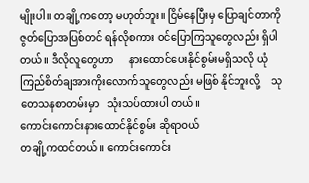မျိုးပါ။ တချို့ကတော့ မဟုတ်ဘူး။ ငြိမ်နေပြီးမှ ပြောချင်တာကို  ဇွတ်ပြောအပြစ်တင် ရန်လိုစကား ဝင်ပြောကြသူတွေလည်း ရှိပါတယ်။ ဒီလိုလူတွေဟာ      နားထောင်ပေးနိုင်စွမ်းမရှိသလို ယုံကြည်စိတ်ချအားကိုးလောက်သူတွေလည်း မဖြစ် နိုင်ဘူးလို့    သုတေသနစာတမ်းမှာ   သုံးသပ်ထားပါ တယ်။
ကောင်းကောင်းနားထောင်နိုင်စွမ်း ဆိုရာဝယ်
တချို့ကထင်တယ်။ ကောင်းကောင်း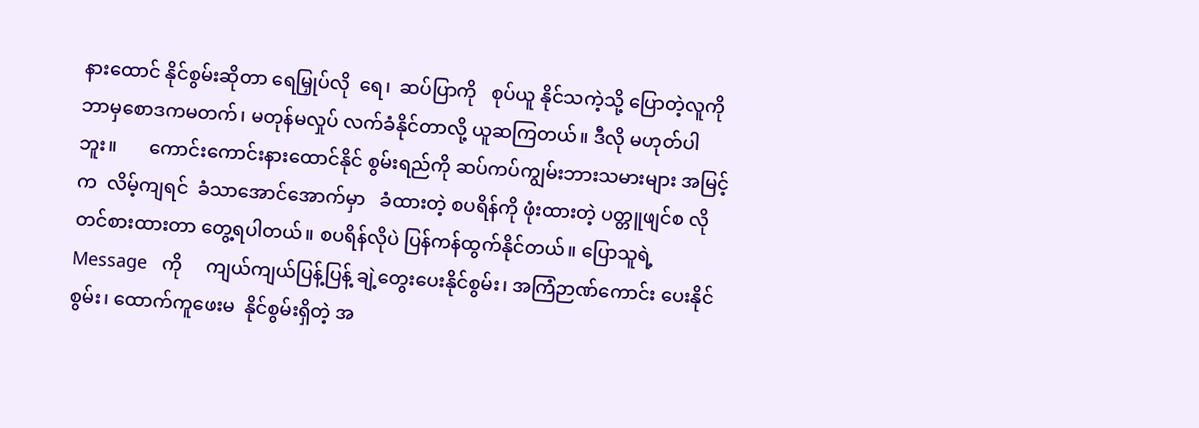နားထောင် နိုင်စွမ်းဆိုတာ ရေမြှုပ်လို  ရေ၊  ဆပ်ပြာကို   စုပ်ယူ နိုင်သကဲ့သို့ ပြောတဲ့လူကို ဘာမှစောဒကမတက်၊ မတုန်မလှုပ် လက်ခံနိုင်တာလို့ ယူဆကြတယ်။ ဒီလို မဟုတ်ပါဘူး။       ကောင်းကောင်းနားထောင်နိုင် စွမ်းရည်ကို ဆပ်ကပ်ကျွမ်းဘားသမားများ အမြင့် က  လိမ့်ကျရင်  ခံသာအောင်အောက်မှာ   ခံထားတဲ့ စပရိန်ကို ဖုံးထားတဲ့ ပတ္တူဖျင်စ လို တင်စားထားတာ တွေ့ရပါတယ်။ စပရိန်လိုပဲ ပြန်ကန်ထွက်နိုင်တယ်။ ပြောသူရဲ့   Message   ကို     ကျယ်ကျယ်ပြန့်ပြန့် ချဲ့တွေးပေးနိုင်စွမ်း၊ အကြံဉာဏ်ကောင်း ပေးနိုင်စွမ်း၊ ထောက်ကူဖေးမ  နိုင်စွမ်းရှိတဲ့ အ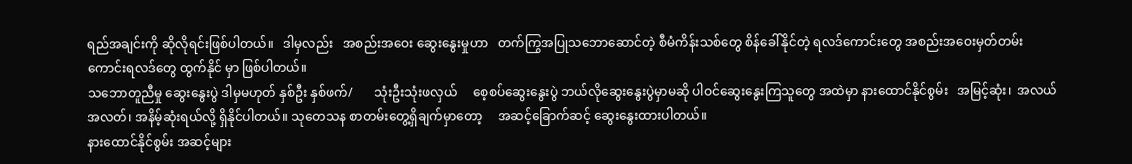ရည်အချင်းကို ဆိုလိုရင်းဖြစ်ပါတယ်။   ဒါမှလည်း   အစည်းအဝေး ဆွေးနွေးမှုဟာ   တက်ကြွအပြုသဘောဆောင်တဲ့ စီမံကိန်းသစ်တွေ စိန်ခေါ်နိုင်တဲ့ ရလဒ်ကောင်းတွေ အစည်းအဝေးမှတ်တမ်းကောင်းရလဒ်တွေ ထွက်နိုင် မှာ ဖြစ်ပါတယ်။
သဘောတူညီမှု ဆွေးနွေးပွဲ ဒါမှမဟုတ် နှစ်ဦး နှစ်ဖက်/       သုံးဦးသုံးဖလှယ်     စေ့စပ်ဆွေးနွေးပွဲ ဘယ်လိုဆွေးနွေးပွဲမှာမဆို ပါဝင်ဆွေးနွေးကြသူတွေ အထဲမှာ နားထောင်နိုင်စွမ်း   အမြင့်ဆုံး၊  အလယ် အလတ်၊ အနိမ့်ဆုံးရယ်လို့ ရှိနိုင်ပါတယ်။ သုတေသန စာတမ်းတွေ့ရှိချက်မှာတော့     အဆင့်ခြောက်ဆင့် ဆွေးနွေးထားပါတယ်။
နားထောင်နိုင်စွမ်း အဆင့်များ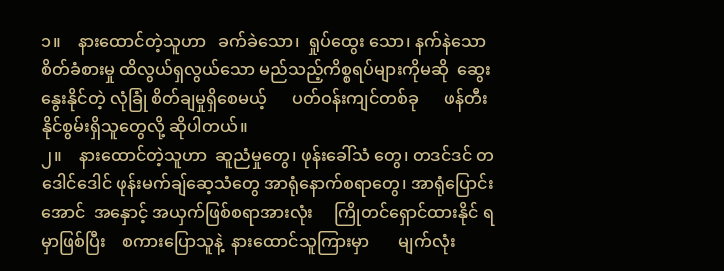၁။    နားထောင်တဲ့သူဟာ   ခက်ခဲသော၊  ရှုပ်ထွေး သော၊ နက်နဲသော စိတ်ခံစားမှု ထိလွယ်ရှလွယ်သော မည်သည့်ကိစ္စရပ်များကိုမဆို  ဆွေးနွေးနိုင်တဲ့ လုံခြုံ စိတ်ချမှုရှိစေမယ့်      ပတ်ဝန်းကျင်တစ်ခု      ဖန်တီး နိုင်စွမ်းရှိသူတွေလို့ ဆိုပါတယ်။
၂။    နားထောင်တဲ့သူဟာ  ဆူညံမှုတွေ၊ ဖုန်းခေါ်သံ တွေ၊ တဒင်ဒင် တဒေါင်ဒေါင် ဖုန်းမက်ချ်ဆေ့သံတွေ အာရုံနောက်စရာတွေ၊ အာရုံပြောင်းအောင်  အနှောင့် အယှက်ဖြစ်စရာအားလုံး     ကြိုတင်ရှောင်ထားနိုင် ရမှာဖြစ်ပြီး    စကားပြောသူနဲ့  နားထောင်သူကြားမှာ       မျက်လုံး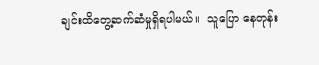ချင်းထိတွေ့ဆက်ဆံမှုရှိရပါမယ်။  သူပြော နေတုန်း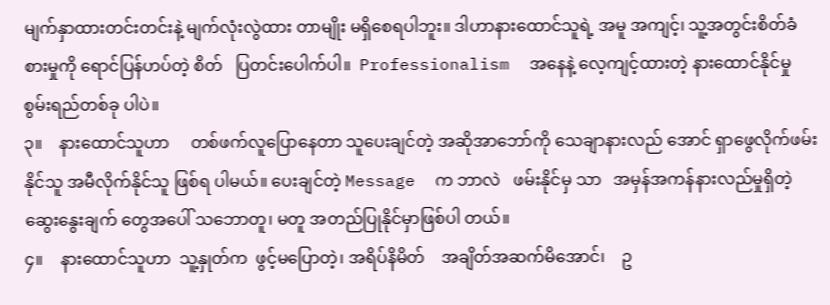မျက်နှာထားတင်းတင်းနဲ့ မျက်လုံးလွဲထား တာမျိုး မရှိစေရပါဘူး။ ဒါဟာနားထောင်သူရဲ့ အမူ အကျင့်၊ သူ့အတွင်းစိတ်ခံစားမှုကို ရောင်ပြန်ဟပ်တဲ့ စိတ်   ပြတင်းပေါက်ပါ။  Professionalism  အနေနဲ့ လေ့ကျင့်ထားတဲ့ နားထောင်နိုင်မှု   စွမ်းရည်တစ်ခု ပါပဲ။
၃။    နားထောင်သူဟာ     တစ်ဖက်လူပြောနေတာ သူပေးချင်တဲ့ အဆိုအာဘော်ကို သေချာနားလည် အောင် ရှာဖွေလိုက်ဖမ်းနိုင်သူ အမီလိုက်နိုင်သူ ဖြစ်ရ ပါမယ်။ ပေးချင်တဲ့ Message  က ဘာလဲ   ဖမ်းနိုင်မှ သာ   အမှန်အကန်နားလည်မှုရှိတဲ့   ဆွေးနွေးချက် တွေအပေါ် သဘောတူ၊ မတူ အတည်ပြုနိုင်မှာဖြစ်ပါ တယ်။
၄။    နားထောင်သူဟာ  သူ့နှုတ်က  ဖွင့်မပြောတဲ့၊ အရိပ်နိမိတ်    အချိတ်အဆက်မိအောင်၊    ဥ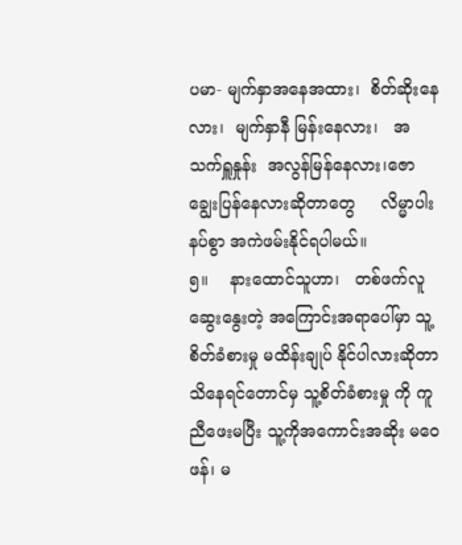ပမာ- မျက်နှာအနေအထား၊  စိတ်ဆိုးနေလား၊  မျက်နှာနီ မြန်းနေလား၊   အသက်ရှူနှုန်း  အလွန်မြန်နေလား၊ဇောချွေးပြန်နေလားဆိုတာတွေ     လိမ္မာပါးနပ်စွာ အကဲဖမ်းနိုင်ရပါမယ်။
၅။    နားထောင်သူဟာ၊   တစ်ဖက်လူ    ဆွေးနွေးတဲ့ အကြောင်းအရာပေါ်မှာ သူ့စိတ်ခံစားမှု မထိန်းချုပ် နိုင်ပါလားဆိုတာ သိနေရင်တောင်မှ သူ့စိတ်ခံစားမှု ကို ကူညီဖေးမပြီး သူ့ကိုအကောင်းအဆိုး မဝေဖန်၊ မ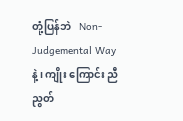တုံ့ပြန်ဘဲ   Non- Judgemental Way နဲ့၊ ကျိုး ကြောင်း ညီညွတ်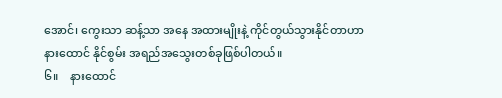အောင်၊ ကွေးသာ ဆန့်သာ အနေ အထားမျိုးနဲ့ ကိုင်တွယ်သွားနိုင်တာဟာ နားထောင် နိုင်စွမ်း အရည်အသွေးတစ်ခုဖြစ်ပါတယ်။
၆။    နားထောင်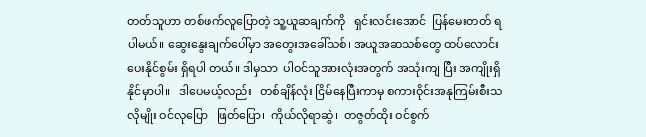တတ်သူဟာ တစ်ဖက်လူပြောတဲ့ သူ့ယူဆချက်ကို   ရှင်းလင်းအောင်  ပြန်မေးတတ် ရပါမယ်။ ဆွေးနွေးချက်ပေါ်မှာ အတွေးအခေါ်သစ်၊ အယူအဆသစ်တွေ ထပ်လောင်းပေးနိုင်စွမ်း ရှိရပါ တယ်။ ဒါမှသာ  ပါဝင်သူအားလုံးအတွက် အသုံးကျ ပြီး အကျိုးရှိနိုင်မှာပါ။   ဒါပေမယ့်လည်း   တစ်ချိန်လုံး ငြိမ်နေပြီးကာမှ စကားဝိုင်းအနုကြမ်းစီးသလိုမျိုး ဝင်လုပြော   ဖြတ်ပြော၊  ကိုယ်လိုရာဆွဲ၊  တဇွတ်ထိုး ဝင်စွက်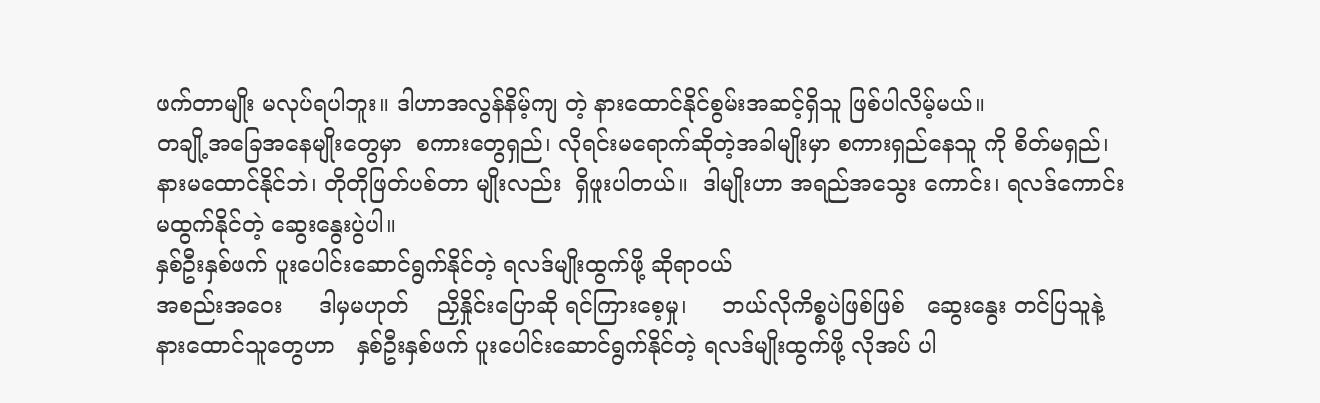ဖက်တာမျိုး မလုပ်ရပါဘူး။ ဒါဟာအလွန်နိမ့်ကျ တဲ့ နားထောင်နိုင်စွမ်းအဆင့်ရှိသူ ဖြစ်ပါလိမ့်မယ်။
တချို့အခြေအနေမျိုးတွေမှာ  စကားတွေရှည်၊ လိုရင်းမရောက်ဆိုတဲ့အခါမျိုးမှာ စကားရှည်နေသူ ကို စိတ်မရှည်၊ နားမထောင်နိုင်ဘဲ၊ တိုတိုဖြတ်ပစ်တာ မျိုးလည်း  ရှိဖူးပါတယ်။  ဒါမျိုးဟာ အရည်အသွေး ကောင်း၊ ရလဒ်ကောင်းမထွက်နိုင်တဲ့ ဆွေးနွေးပွဲပါ။
နှစ်ဦးနှစ်ဖက် ပူးပေါင်းဆောင်ရွက်နိုင်တဲ့ ရလဒ်မျိုးထွက်ဖို့ ဆိုရာဝယ်
အစည်းအဝေး     ဒါမှမဟုတ်    ညှိနှိုင်းပြောဆို ရင်ကြားစေ့မှု၊     ဘယ်လိုကိစ္စပဲဖြစ်ဖြစ်   ဆွေးနွေး တင်ပြသူနဲ့   နားထောင်သူတွေဟာ   နှစ်ဦးနှစ်ဖက် ပူးပေါင်းဆောင်ရွက်နိုင်တဲ့ ရလဒ်မျိုးထွက်ဖို့ လိုအပ် ပါ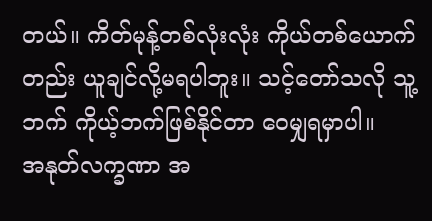တယ်။ ကိတ်မုန့်တစ်လုံးလုံး ကိုယ်တစ်ယောက် တည်း ယူချင်လို့မရပါဘူး။ သင့်တော်သလို သူ့ဘက် ကိုယ့်ဘက်ဖြစ်နိုင်တာ ဝေမျှရမှာပါ။
အနုတ်လက္ခဏာ အ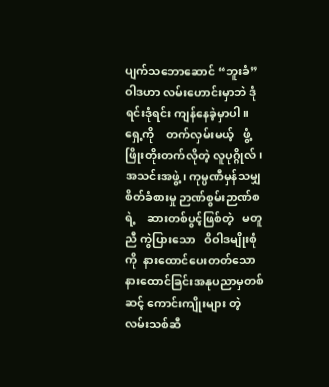ပျက်သဘောဆောင် “ဘူးခံ”  ဝါဒဟာ လမ်းဟောင်းမှာဘဲ ဒုံရင်းဒုံရင်း ကျန်နေခဲ့မှာပါ။
ရှေ့ကို    တက်လှမ်းမယ့်   ဖွံ့ဖြိုးတိုးတက်လိုတဲ့ လူပုဂ္ဂိုလ်၊ အသင်းအဖွဲ့၊ ကုမ္ပဏီမှန်သမျှ စိတ်ခံစားမှု ဉာဏ်စွမ်းဉာဏ်စရဲ့    ဆားတစ်ပွင့်ဖြစ်တဲ့   မတူညီ ကွဲပြားသော   ဝိဝါဒမျိုးစုံကို  နားထောင်ပေးတတ်သော           နားထောင်ခြင်းအနုပညာမှတစ်ဆင့် ကောင်းကျိုးများ တဲ့ လမ်းသစ်ဆီ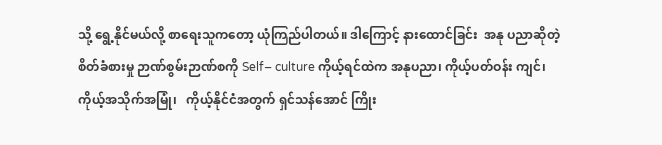သို့ ရွေ့နိုင်မယ်လို့ စာရေးသူကတော့ ယုံကြည်ပါတယ်။ ဒါကြောင့် နားထောင်ခြင်း  အနု ပညာဆိုတဲ့ စိတ်ခံစားမှု ဉာဏ်စွမ်းဉာဏ်စကို Self– culture ကိုယ့်ရင်ထဲက အနုပညာ၊ ကိုယ့်ပတ်ဝန်း ကျင်၊    ကိုယ့်အသိုက်အမြုံ၊   ကိုယ့်နိုင်ငံအတွက် ရှင်သန်အောင် ကြိုး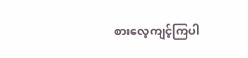စားလေ့ကျင့်ကြပါ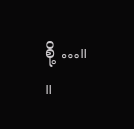စို့ …။      ။